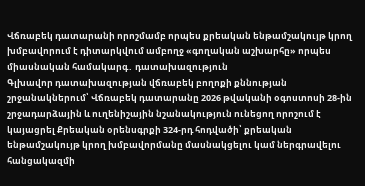Վճռաբեկ դատարանի որոշմամբ որպես քրեական ենթամշակույթ կրող խմբավորում է դիտարկվում ամբողջ «գողական աշխարհը» որպես միասնական համակարգ․ դատախազություն
Գլխավոր դատախազության վճռաբեկ բողոքի քննության շրջանակներում՝ Վճռաբեկ դատարանը 2026 թվականի օգոստոսի 28-ին շրջադարձային և ուղենիշային նշանակություն ունեցող որոշում է կայացրել Քրեական օրենսգրքի 324-րդ հոդվածի՝ քրեական ենթամշակույթ կրող խմբավորմանը մասնակցելու կամ ներգրավելու հանցակազմի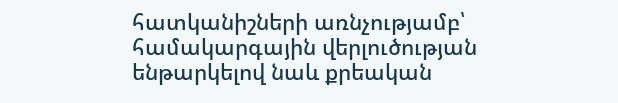հատկանիշների առնչությամբ՝ համակարգային վերլուծության ենթարկելով նաև քրեական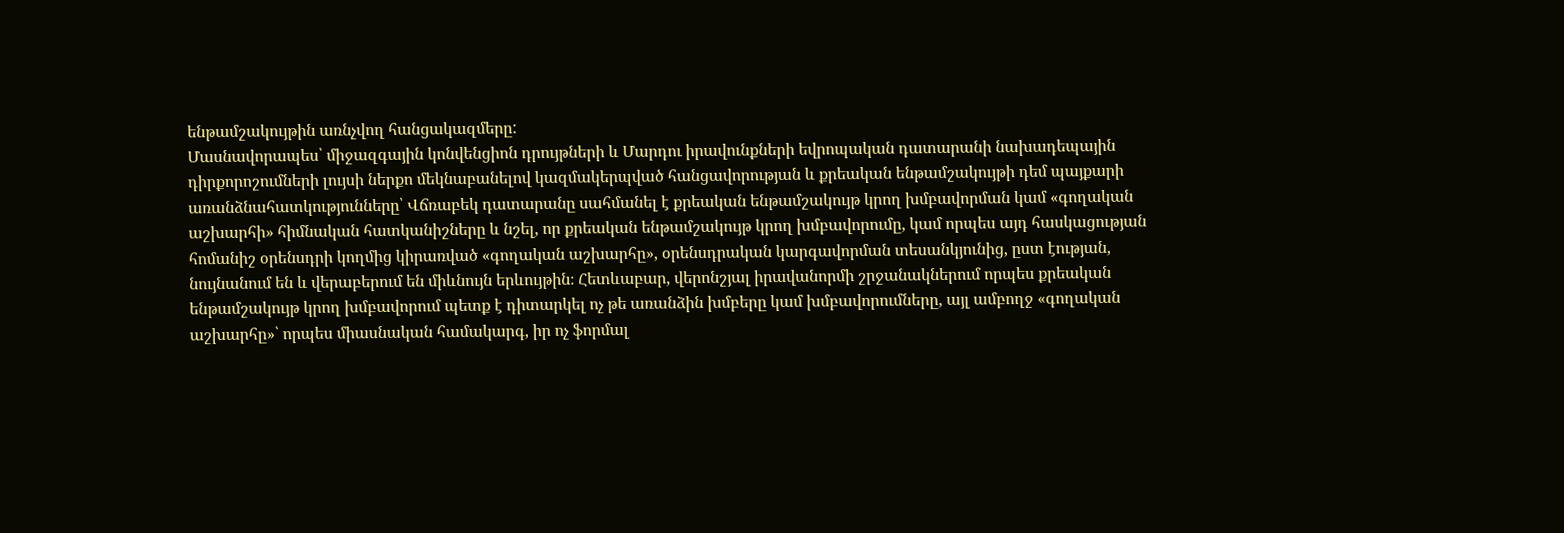ենթամշակույթին առնչվող հանցակազմերը:
Մասնավորապես՝ միջազգային կոնվենցիոն դրույթների և Մարդու իրավունքների եվրոպական դատարանի նախադեպային դիրքորոշումների լույսի ներքո մեկնաբանելով կազմակերպված հանցավորության և քրեական ենթամշակույթի դեմ պայքարի առանձնահատկությունները՝ Վճռաբեկ դատարանը սահմանել է քրեական ենթամշակույթ կրող խմբավորման կամ «գողական աշխարհի» հիմնական հատկանիշները և նշել, որ քրեական ենթամշակույթ կրող խմբավորումը, կամ որպես այդ հասկացության հոմանիշ օրենսդրի կողմից կիրառված «գողական աշխարհը», օրենսդրական կարգավորման տեսանկյունից, ըստ էության, նույնանում են և վերաբերում են միևնույն երևույթին։ Հետևաբար, վերոնշյալ իրավանորմի շրջանակներում որպես քրեական ենթամշակույթ կրող խմբավորում պետք է դիտարկել ոչ թե առանձին խմբերը կամ խմբավորումները, այլ ամբողջ «գողական աշխարհը»՝ որպես միասնական համակարգ, իր ոչ ֆորմալ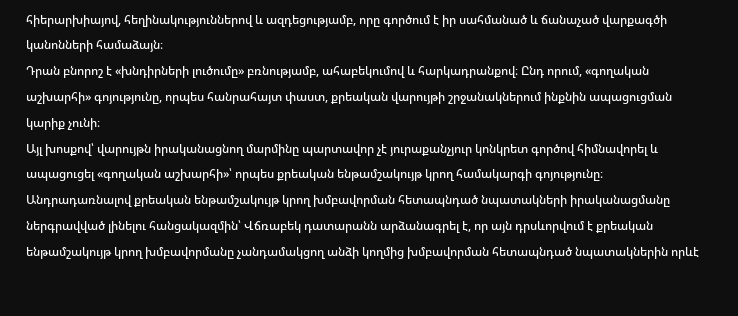հիերարխիայով, հեղինակություններով և ազդեցությամբ, որը գործում է իր սահմանած և ճանաչած վարքագծի կանոնների համաձայն։
Դրան բնորոշ է «խնդիրների լուծումը» բռնությամբ, ահաբեկումով և հարկադրանքով։ Ընդ որում, «գողական աշխարհի» գոյությունը, որպես հանրահայտ փաստ, քրեական վարույթի շրջանակներում ինքնին ապացուցման կարիք չունի։
Այլ խոսքով՝ վարույթն իրականացնող մարմինը պարտավոր չէ յուրաքանչյուր կոնկրետ գործով հիմնավորել և ապացուցել «գողական աշխարհի»՝ որպես քրեական ենթամշակույթ կրող համակարգի գոյությունը։
Անդրադառնալով քրեական ենթամշակույթ կրող խմբավորման հետապնդած նպատակների իրականացմանը ներգրավված լինելու հանցակազմին՝ Վճռաբեկ դատարանն արձանագրել է, որ այն դրսևորվում է քրեական ենթամշակույթ կրող խմբավորմանը չանդամակցող անձի կողմից խմբավորման հետապնդած նպատակներին որևէ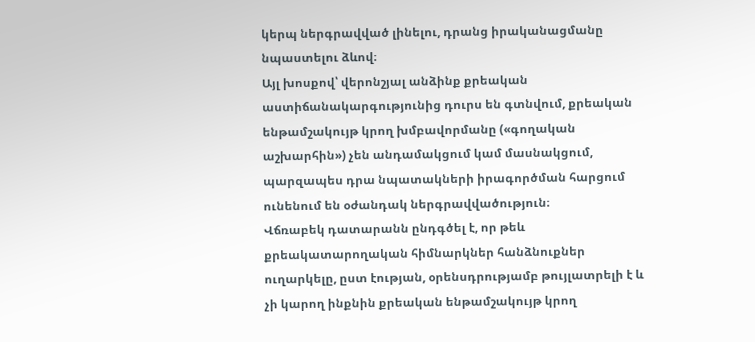կերպ ներգրավված լինելու, դրանց իրականացմանը նպաստելու ձևով։
Այլ խոսքով՝ վերոնշյալ անձինք քրեական աստիճանակարգությունից դուրս են գտնվում, քրեական ենթամշակույթ կրող խմբավորմանը («գողական աշխարհին») չեն անդամակցում կամ մասնակցում, պարզապես դրա նպատակների իրագործման հարցում ունենում են օժանդակ ներգրավվածություն։
Վճռաբեկ դատարանն ընդգծել է, որ թեև քրեակատարողական հիմնարկներ հանձնուքներ ուղարկելը, ըստ էության, օրենսդրությամբ թույլատրելի է և չի կարող ինքնին քրեական ենթամշակույթ կրող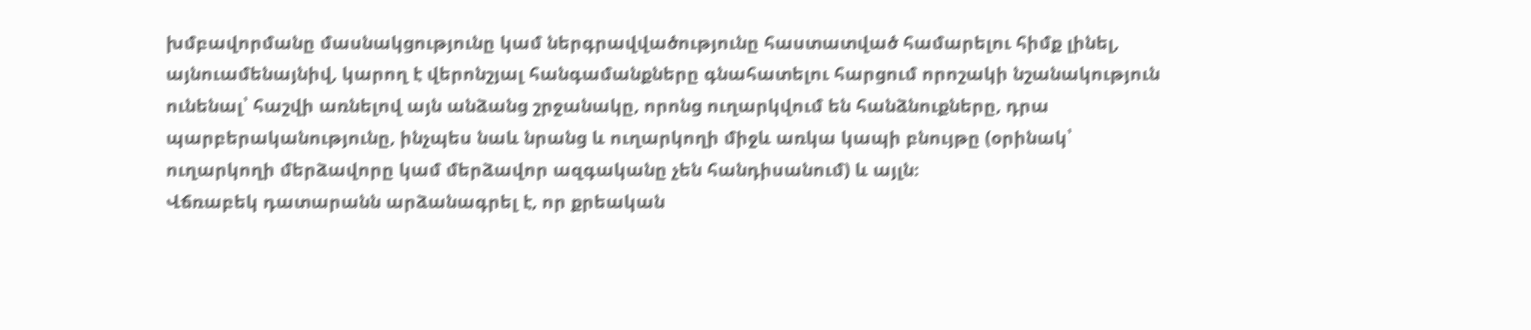խմբավորմանը մասնակցությունը կամ ներգրավվածությունը հաստատված համարելու հիմք լինել, այնուամենայնիվ, կարող է վերոնշյալ հանգամանքները գնահատելու հարցում որոշակի նշանակություն ունենալ՝ հաշվի առնելով այն անձանց շրջանակը, որոնց ուղարկվում են հանձնուքները, դրա պարբերականությունը, ինչպես նաև նրանց և ուղարկողի միջև առկա կապի բնույթը (օրինակ՝ ուղարկողի մերձավորը կամ մերձավոր ազգականը չեն հանդիսանում) և այլն։
Վճռաբեկ դատարանն արձանագրել է, որ քրեական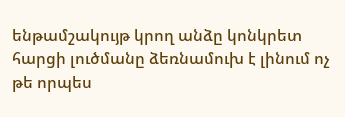ենթամշակույթ կրող անձը կոնկրետ հարցի լուծմանը ձեռնամուխ է լինում ոչ թե որպես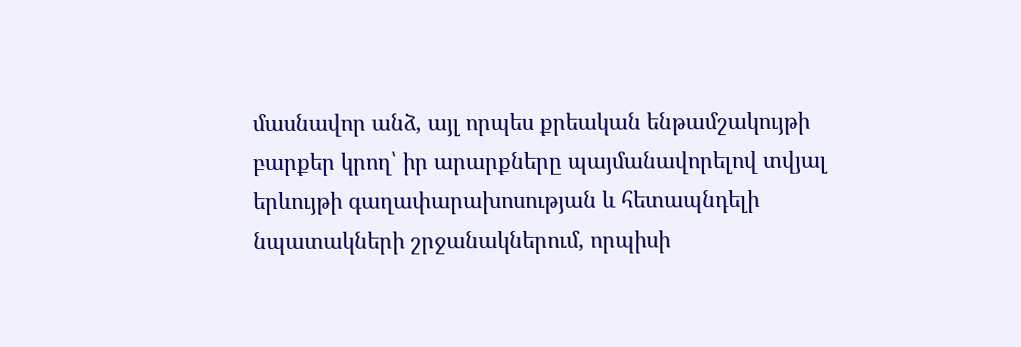մասնավոր անձ, այլ որպես քրեական ենթամշակույթի բարքեր կրող՝ իր արարքները պայմանավորելով տվյալ երևույթի գաղափարախոսության և հետապնդելի նպատակների շրջանակներում, որպիսի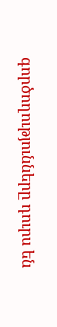գործողությունները դուրս են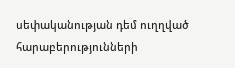սեփականության դեմ ուղղված հարաբերությունների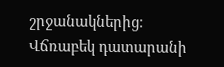շրջանակներից։
Վճռաբեկ դատարանի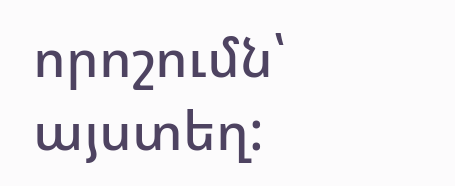որոշումն՝ այստեղ: